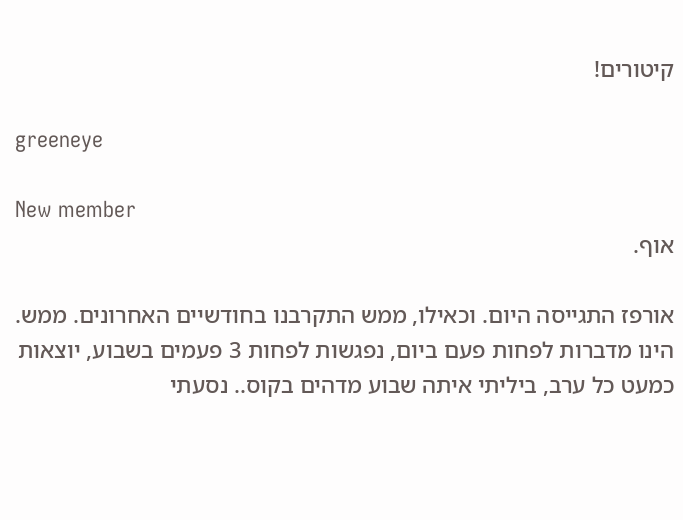קיטורים!

greeneye

New member
אוף.

אורפז התגייסה היום. וכאילו, ממש התקרבנו בחודשיים האחרונים. ממש. הינו מדברות לפחות פעם ביום, נפגשות לפחות 3 פעמים בשבוע, יוצאות כמעט כל ערב, ביליתי איתה שבוע מדהים בקוס.. נסעתי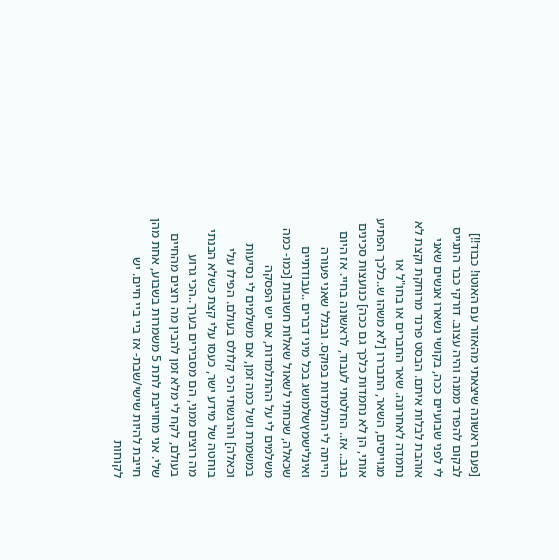[פעם ראשונה שיצאתי מהאזור עם האוטו! כבוד!!] לבקום להפרד ממנה והיה עצוב. דורקי כבר התגייס לי לפני שבועיים ככה, בקושי נשארו אנשים שאני אוהבת לבלות איתם. הבסט פרנד מרוחקת וקצת לא נחמדה לאחרונה. שאר החברים או בחו"ל או מגוייסים, השאר, התבררו [לא משהו ש..כלכך הפתיע אותי, הן לא נחמדות כלכך גם ככה] כנועצות סכינים בגב.. אז.. החלטתי לעבוד, לראשונה בחיי. אז היום הייתה לי התלמדות בפוקס. ובגלל שאני פעורה ואינלישמץשלמושג בכל מיני דברים ..עבודתיים שכאלה, שכחתי לשאול שאלות חשובות [כמו- כמה משלמים לי על ההתלמדות, אם יש הפסקה במשמרת ושל כמה זמן, אם משלמים לי נסיעות וכאלה] והרגשתי הכי קלולס בעולם. הפילו עלי בוחטה של מידע ישר, כעסו עלי קצת כשלא הבנתי מה רוצים ממני, הם מסבירים בערך..הכי גרוע בעולם, לקח לי מלא זמן להבין מה רוצים מהחיים שלי. אני מחוייבת לתת 5 משמרות בשבוע, אחת מהן חייבת להיות שישי/שבת- אז ביי ביי חיים. יש לקוחות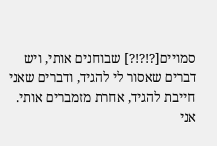סמויים[?!?!?] שבוחנים אותי, ויש דברים שאסור לי להגיד, ודברים שאני חייבת להגיד, אחרת מזמברים אותי. אני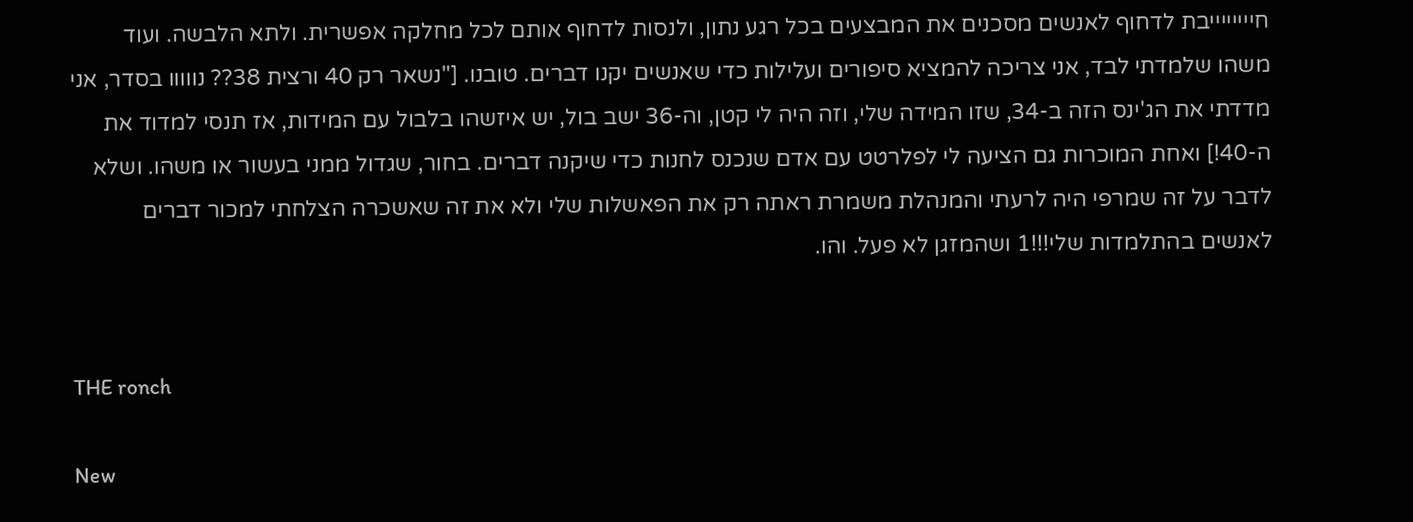חייייייייבת לדחוף לאנשים מסכנים את המבצעים בכל רגע נתון, ולנסות לדחוף אותם לכל מחלקה אפשרית. ולתא הלבשה. ועוד משהו שלמדתי לבד, אני צריכה להמציא סיפורים ועלילות כדי שאנשים יקנו דברים. טובנו. ["נשאר רק 40 ורצית 38?? נווווו בסדר, אני מדדתי את הג'ינס הזה ב-34, שזו המידה שלי, וזה היה לי קטן, וה-36 ישב בול, יש איזשהו בלבול עם המידות, אז תנסי למדוד את ה-40!] ואחת המוכרות גם הציעה לי לפלרטט עם אדם שנכנס לחנות כדי שיקנה דברים. בחור, שגדול ממני בעשור או משהו. ושלא לדבר על זה שמרפי היה לרעתי והמנהלת משמרת ראתה רק את הפאשלות שלי ולא את זה שאשכרה הצלחתי למכור דברים לאנשים בהתלמדות שלי!!!1 ושהמזגן לא פעל. והו.


THE ronch

New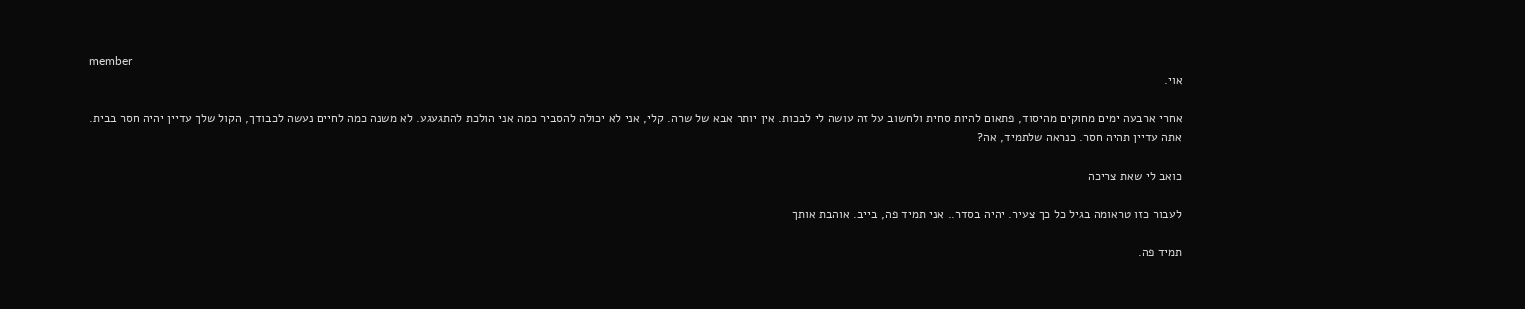member
אוי.

אחרי ארבעה ימים מחוקים מהיסוד, פתאום להיות סחית ולחשוב על זה עושה לי לבכות. אין יותר אבא של שרה. קלי, אני לא יכולה להסביר כמה אני הולכת להתגעגע. לא משנה כמה לחיים נעשה לכבודך, הקול שלך עדיין יהיה חסר בבית. אתה עדיין תהיה חסר. כנראה שלתמיד, אה?

כואב לי שאת צריכה

לעבור כזו טראומה בגיל כל כך צעיר. יהיה בסדר.. אני תמיד פה, בייב. אוהבת אותך

תמיד פה.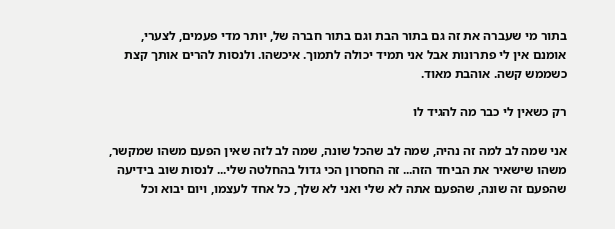בתור מי שעברה את זה גם בתור הבת וגם בתור חברה של, יותר מדי פעמים, לצערי, אומנם אין לי פתרונות אבל אני תמיד יכולה לתמוך. איכשהו. ולנסות להרים אותך קצת כשממש קשה. אוהבת מאוד.

רק כשאין לי כבר מה להגיד לו

אני שמה לב למה זה נהיה, שמה לב שהכל שונה, שמה לב לזה שאין הפעם משהו שמקשר, משהו שישאיר את הביחד הזה... זה החסרון הכי גדול בהחלטה שלי... לנסות שוב בידיעה שהפעם זה שונה, שהפעם אתה לא שלי ואני לא שלך, כל אחד לעצמו, ויום יבוא וכל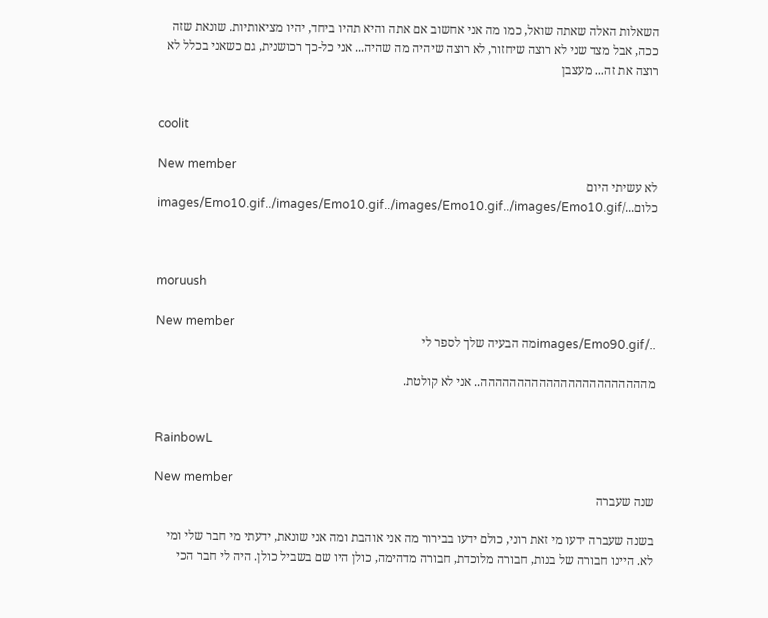השאלות האלה שאתה שואל, כמו מה אני אחשוב אם אתה והיא תהיו ביחד, יהיו מציאותיות. שונאת שזה ככה, אבל מצד שני לא רוצה שיחזור, לא רוצה שיהיה מה שהיה... אני כל-כך רכושנית, גם כשאני בכלל לא רוצה את זה... מעצבן


coolit

New member
לא עשיתי היום כלום.../images/Emo10.gif../images/Emo10.gif../images/Emo10.gif../images/Emo10.gif



moruush

New member
../images/Emo90.gifמה הבעיה שלך לספר לי

מההההההההההההההההההההההה.. אני לא קולטת.


RainbowL

New member
שנה שעברה

בשנה שעברה ידעו מי זאת רוני, כולם ידעו בבירור מה אני אוהבת ומה אני שונאת, ידעתי מי חבר שלי ומי לא. היינו חבורה של בנות, חבורה מלוכדת, חבורה מדהימה, כולן היו שם בשביל כולן. היה לי חבר הכי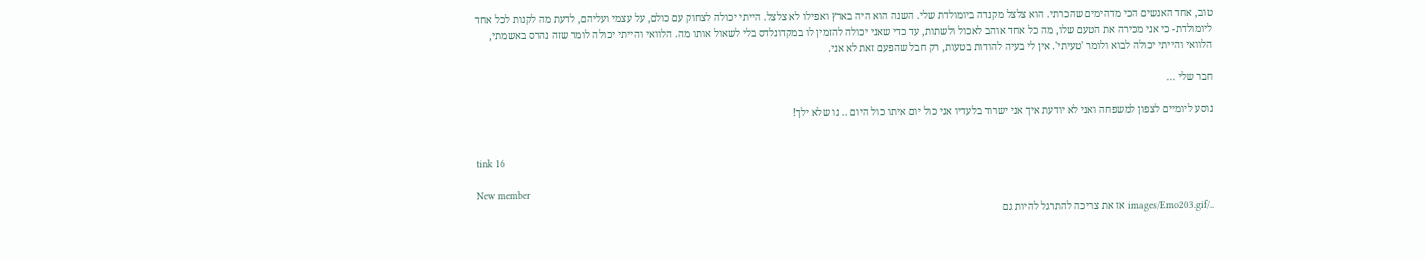טוב, אחד האנשים הכי מדהימים שהכרתי. הוא צלצל מקנדה ביומולדת שלי. השנה הוא היה בארץ ואפילו לא צלצל. הייתי יכולה לצחוק עם כולם, על עצמי ועליהם, לדעת מה לקנות לכל אחד ליומולדת- כי אני מכירה את הטעם שלו, מה כל אחד אוהב לאכול ולשתות, עד כדי שאני יכולה להזמין לו במקדונלדס בלי לשאול אותו מה. הלוואי והייתי יכולה לומר שזה נהרס באשמתי, הלוואי והייתי יכולה לבוא ולומר 'טעיתי'. אין לי בעיה להודות בטעות, רק חבל שהפעם זאת לא אני.

חבר שלי ...

נוסע ליומיים לצפון למשפחה ואני לא יודעת איך אני ישרוד בלעדיו אני כול יום איתו כול היום .. נו שלא ילך!


tink 16

New member
../images/Emo203.gif אז את צריכה להתרגל להיות גם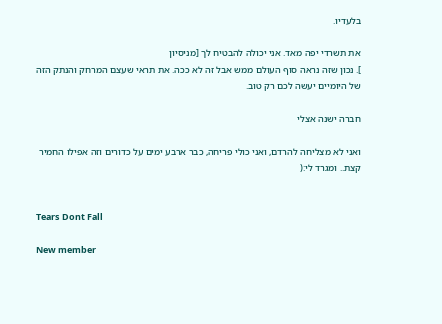בלעדיו.

את תשרדי יפה מאד. אני יכולה להבטיח לך [מניסיון
]. נכון שזה נראה סוף העולם ממש אבל זה לא ככה. את תראי שעצם המרחק והנתק הזה של היומיים יעשה לכם רק טוב.

חברה ישנה אצלי

ואני לא מצליחה להרדם, ואני כולי פריחה, כבר ארבע ימים על כדורים וזה אפילו החמיר קצת.. ומגרד לי:(


Tears Dont Fall

New member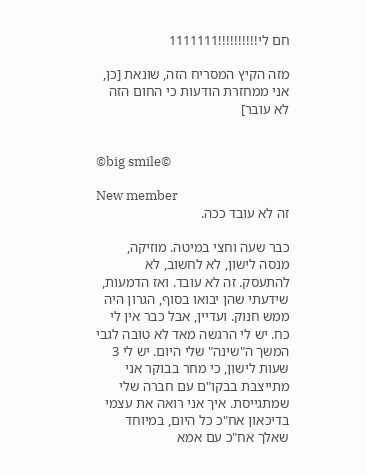חם לי!!!!!!!!!!1111111

מזה הקיץ המסריח הזה, שונאת [כן, אני ממחזרת הודעות כי החום הזה לא עובר]


©big smile©

New member
זה לא עובד ככה.

כבר שעה וחצי במיטה. מוזיקה, מנסה לישון, לא לחשוב, לא להתעסק. זה לא עובד. ואז הדמעות, שידעתי שהן יבואו בסוף, הגרון היה ממש חנוק. ועדיין, אבל כבר אין לי כח. יש לי הרגשה מאד לא טובה לגבי המשך ה"שינה" שלי היום. יש לי 3 שעות לישון, כי מחר בבוקר אני מתייצבת בבקו"ם עם חברה שלי שמתגייסת. איך אני רואה את עצמי בדיכאון אח"כ כל היום, במיוחד שאלך אח"כ עם אמא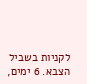לקניות בשביל הצבא. 6 ימים,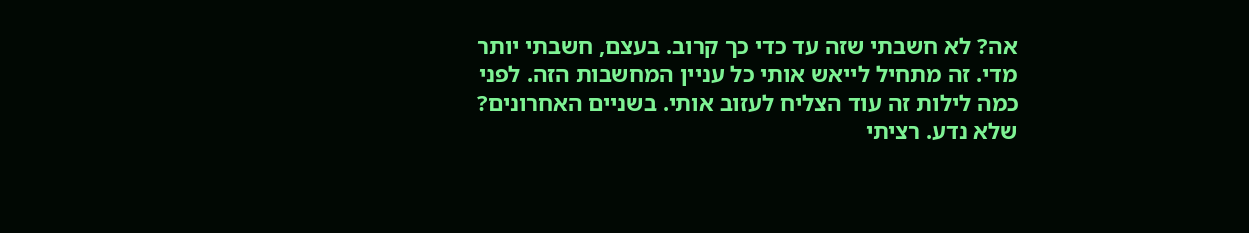אה? לא חשבתי שזה עד כדי כך קרוב. בעצם, חשבתי יותר מדי. זה מתחיל לייאש אותי כל עניין המחשבות הזה. לפני כמה לילות זה עוד הצליח לעזוב אותי. בשניים האחרונים? שלא נדע. רציתי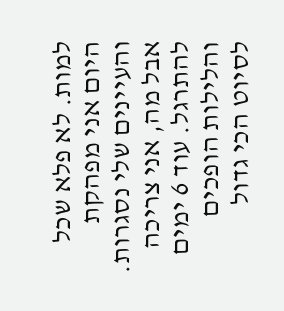למות. לא פלא שכל היום אני מפהקת והעיינים שלי נסגרות. אבל מה, אני צריכה להתרגל. עוד 6 ימים והלילות הופכים לסיוט הכי גדול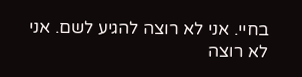בחיי. אני לא רוצה להגיע לשם. אני לא רוצה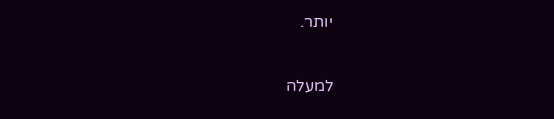יותר.

למעלה